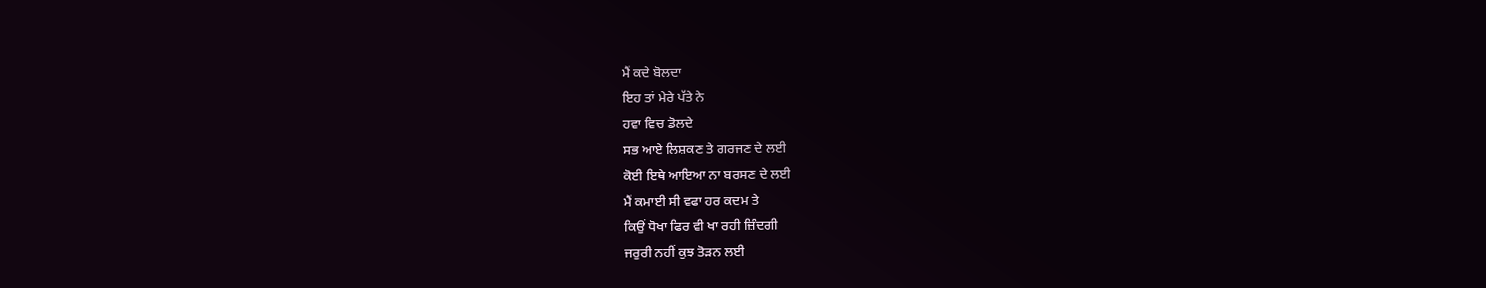ਮੈਂ ਕਦੇ ਬੋਲਦਾ
ਇਹ ਤਾਂ ਮੇਰੇ ਪੱਤੇ ਨੇ
ਹਵਾ ਵਿਚ ਡੋਲਦੇ
ਸਭ ਆਏ ਲਿਸ਼ਕਣ ਤੇ ਗਰਜਣ ਦੇ ਲਈ
ਕੋਈ ਇਥੇ ਆਇਆ ਨਾ ਬਰਸਣ ਦੇ ਲਈ
ਮੈਂ ਕਮਾਈ ਸੀ ਵਫਾ ਹਰ ਕਦਮ ਤੇ
ਕਿਉਂ ਧੋਖਾ ਫਿਰ ਵੀ ਖਾ ਰਹੀ ਜ਼ਿੰਦਗੀ
ਜਰੁਰੀ ਨਹੀਂ ਕੁਝ ਤੋੜਨ ਲਈ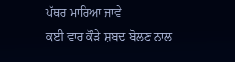ਪੱਥਰ ਮਾਰਿਆ ਜਾਵੇ
ਕਈ ਵਾਰ ਕੌੜੇ ਸ਼ਬਦ ਬੋਲਣ ਨਾਲ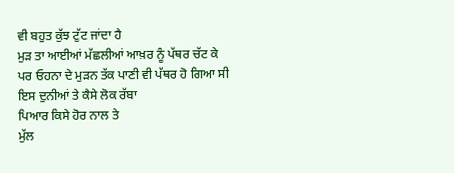ਵੀ ਬਹੁਤ ਕੁੱਝ ਟੁੱਟ ਜਾਂਦਾ ਹੈ
ਮੁੜ ਤਾ ਆਈਆਂ ਮੱਛਲੀਆਂ ਆਖ਼ਰ ਨੂੰ ਪੱਥਰ ਚੱਟ ਕੇ
ਪਰ ਓਹਨਾ ਦੇ ਮੁੜਨ ਤੱਕ ਪਾਣੀ ਵੀ ਪੱਥਰ ਹੋ ਗਿਆ ਸੀ
ਇਸ ਦੁਨੀਆਂ ਤੇ ਕੈਸੇ ਲੋਕ ਰੱਬਾ
ਪਿਆਰ ਕਿਸੇ ਹੋਰ ਨਾਲ ਤੇ
ਮੁੱਲ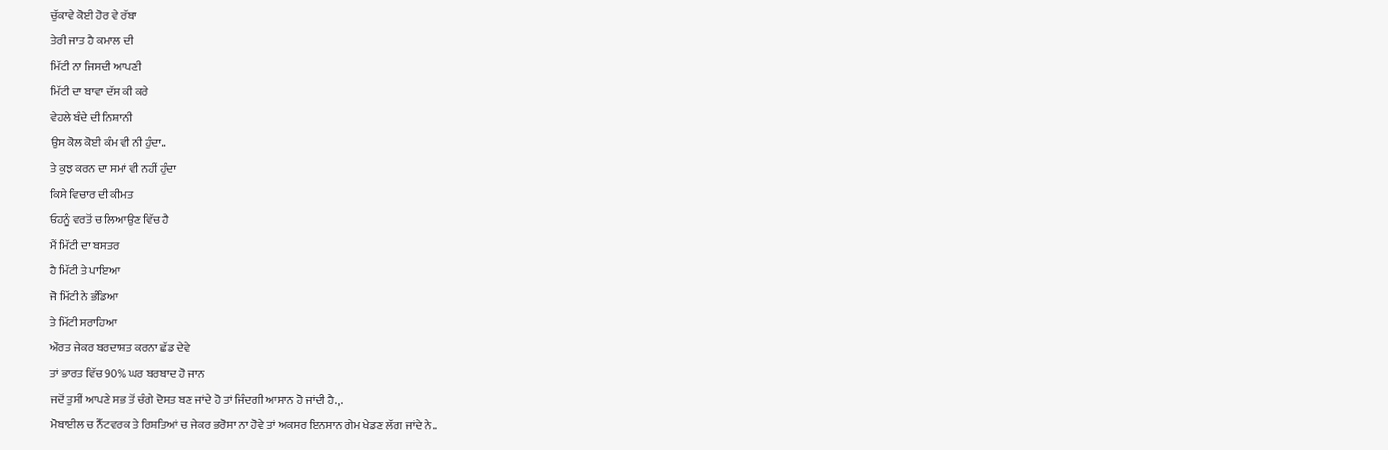ਚੁੱਕਾਵੇ ਕੋਈ ਹੋਰ ਵੇ ਰੱਬਾ
ਤੇਰੀ ਜਾਤ ਹੈ ਕਮਾਲ ਦੀ
ਮਿੱਟੀ ਨਾ ਜਿਸਦੀ ਆਪਣੀ
ਮਿੱਟੀ ਦਾ ਬਾਵਾ ਦੱਸ ਕੀ ਕਰੇ
ਵੇਹਲੇ ਬੰਦੇ ਦੀ ਨਿਸ਼ਾਨੀ
ਉਸ ਕੋਲ ਕੋਈ ਕੰਮ ਵੀ ਨੀ ਹੁੰਦਾ..
ਤੇ ਕੁਝ ਕਰਨ ਦਾ ਸਮਾਂ ਵੀ ਨਹੀਂ ਹੁੰਦਾ
ਕਿਸੇ ਵਿਚਾਰ ਦੀ ਕੀਮਤ
ਓਹਨੂੰ ਵਰਤੋਂ ਚ ਲਿਆਉਣ ਵਿੱਚ ਹੈ
ਮੈਂ ਮਿੱਟੀ ਦਾ ਬਸਤਰ
ਹੈ ਮਿੱਟੀ ਤੇ ਪਾਇਆ
ਜੋ ਮਿੱਟੀ ਨੇ ਭੰਡਿਆ
ਤੇ ਮਿੱਟੀ ਸਰਾਹਿਆ
ਔਰਤ ਜੇਕਰ ਬਰਦਾਸ਼ਤ ਕਰਨਾ ਛੱਡ ਦੇਵੇ
ਤਾਂ ਭਾਰਤ ਵਿੱਚ 90% ਘਰ ਬਰਬਾਦ ਹੋ ਜਾਨ
ਜਦੋਂ ਤੁਸੀਂ ਆਪਣੇ ਸਭ ਤੋਂ ਚੰਗੇ ਦੋਸਤ ਬਣ ਜਾਂਦੇ ਹੋ ਤਾਂ ਜਿੰਦਗੀ ਆਸਾਨ ਹੋ ਜਾਂਦੀ ਹੈ.,.
ਮੋਬਾਈਲ ਚ ਨੈੱਟਵਰਕ ਤੇ ਰਿਸ਼ਤਿਆਂ ਚ ਜੇਕਰ ਭਰੋਸਾ ਨਾ ਹੋਵੇ ਤਾਂ ਅਕਸਰ ਇਨਸਾਨ ਗੇਮ ਖੇਡਣ ਲੱਗ ਜਾਂਦੇ ਨੇ..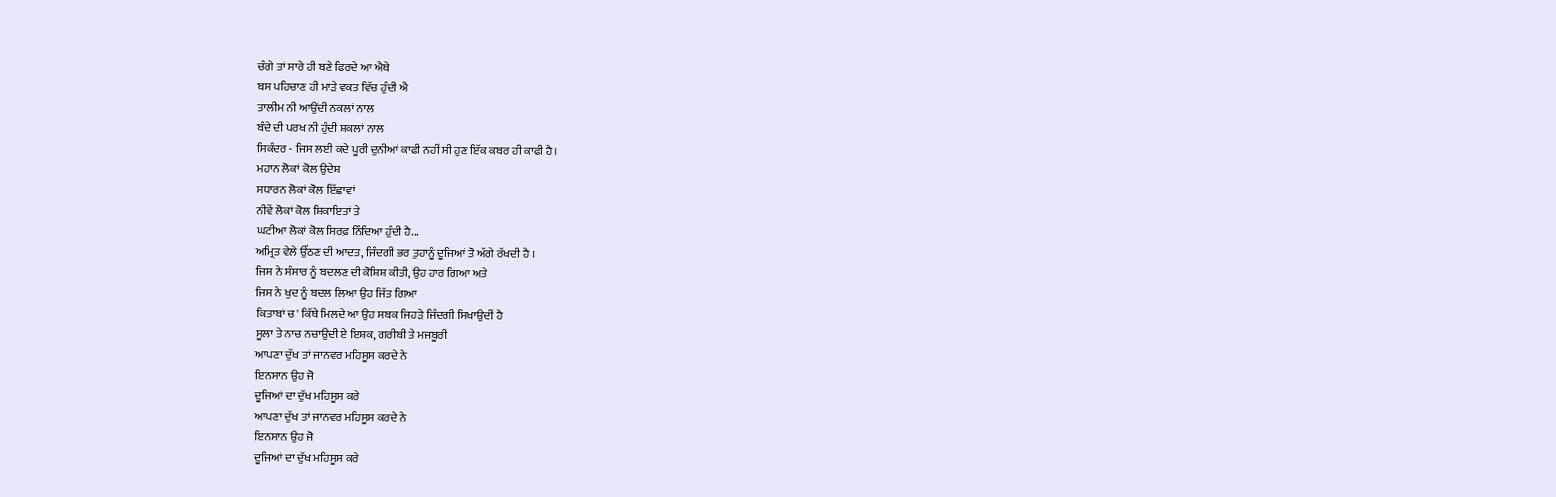ਚੰਗੇ ਤਾਂ ਸਾਰੇ ਹੀ ਬਣੇ ਫਿਰਦੇ ਆ ਐਥੇ
ਬਸ ਪਹਿਚਾਣ ਹੀ ਮਾੜੇ ਵਕਤ ਵਿੱਚ ਹੁੰਦੀ ਐ
ਤਾਲੀਮ ਨੀ ਆਉਂਦੀ ਨਕਲਾਂ ਨਾਲ
ਬੰਦੇ ਦੀ ਪਰਖ ਨੀ ਹੁੰਦੀ ਸ਼ਕਲਾਂ ਨਾਲ
ਸਿਕੰਦਰ - ਜਿਸ ਲਈ ਕਦੇ ਪੂਰੀ ਦੁਨੀਆਂ ਕਾਫੀ ਨਹੀਂ ਸੀ ਹੁਣ ਇੱਕ ਕਬਰ ਹੀ ਕਾਫੀ ਹੈ।
ਮਹਾਨ ਲੋਕਾਂ ਕੋਲ ਉਦੇਸ਼
ਸਧਾਰਨ ਲੋਕਾਂ ਕੋਲ ਇੱਛਾਵਾਂ
ਨੀਵੇਂ ਲੋਕਾਂ ਕੋਲ ਸ਼ਿਕਾਇਤਾਂ ਤੇ
ਘਟੀਆ ਲੋਕਾਂ ਕੋਲ ਸਿਰਫ਼ ਨਿੰਦਿਆ ਹੁੰਦੀ ਹੈ...
ਅਮ੍ਰਿਤ ਵੇਲੇ ਉੱਠਣ ਦੀ ਆਦਤ, ਜਿੰਦਗੀ ਭਰ ਤੁਹਾਨੂੰ ਦੂਜਿਆਂ ਤੋ ਅੱਗੇ ਰੱਖਦੀ ਹੈ ।
ਜਿਸ ਨੇ ਸੰਸਾਰ ਨੂੰ ਬਦਲਣ ਦੀ ਕੋਸ਼ਿਸ਼ ਕੀਤੀ, ਉਹ ਹਾਰ ਗਿਆ ਅਤੇ
ਜਿਸ ਨੇ ਖੁਦ ਨੂੰ ਬਦਲ ਲਿਆ ਉਹ ਜਿੱਤ ਗਿਆ
ਕਿਤਾਬਾਂ ਚ' ਕਿੱਥੇ ਮਿਲਦੇ ਆ ਉਹ ਸਬਕ ਜਿਹੜੇ ਜਿੰਦਗੀ ਸਿਖਾਉਦੀਂ ਹੈ
ਸੂਲਾ ਤੇ ਨਾਚ ਨਚਾਉਦੀ ਏ ਇਸ਼ਕ, ਗਰੀਬੀ ਤੇ ਮਜਬੂਰੀ
ਆਪਣਾ ਦੁੱਖ ਤਾਂ ਜਾਨਵਰ ਮਹਿਸੂਸ ਕਰਦੇ ਨੇ
ਇਨਸਾਨ ਉਹ ਜੋ
ਦੂਜਿਆਂ ਦਾ ਦੁੱਖ ਮਹਿਸੂਸ ਕਰੇ
ਆਪਣਾ ਦੁੱਖ ਤਾਂ ਜਾਨਵਰ ਮਹਿਸੂਸ ਕਰਦੇ ਨੇ
ਇਨਸਾਨ ਉਹ ਜੋ
ਦੂਜਿਆਂ ਦਾ ਦੁੱਖ ਮਹਿਸੂਸ ਕਰੇ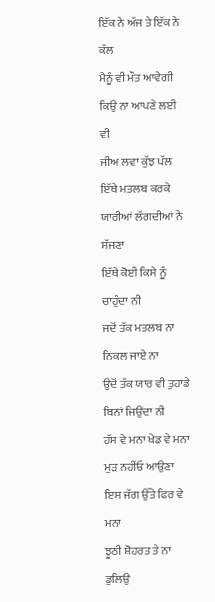ਇੱਕ ਨੇ ਅੱਜ ਤੇ ਇੱਕ ਨੇ ਕੱਲ
ਮੈਨੂੰ ਵੀ ਮੌਤ ਆਵੇਗੀ
ਕਿਉ ਨਾ ਆਪਣੇ ਲਈ ਵੀ
ਜੀਅ ਲਵਾ ਕੁੱਝ ਪੱਲ
ਇੱਥੇ ਮਤਲਬ ਕਰਕੇ ਯਾਰੀਆਂ ਲੱਗਦੀਆਂ ਨੇ ਸੱਜਣਾ
ਇੱਥੇ ਕੋਈ ਕਿਸੇ ਨੂੰ ਚਾਹੁੰਦਾ ਨੀ
ਜਦੋਂ ਤੱਕ ਮਤਲਬ ਨਾ ਨਿਕਲ ਜਾਏ ਨਾ
ਉਦੋਂ ਤੱਕ ਯਾਰ ਵੀ ਤੁਹਾਡੇ ਬਿਨਾਂ ਜਿਉਂਦਾ ਨੀ
ਹੱਸ ਵੇ ਮਨਾ ਖੇਡ ਵੇ ਮਨਾ
ਮੁੜ ਨਹੀਂਓ ਆਉਣਾ
ਇਸ ਜੱਗ ਉੱਤੇ ਫਿਰ ਵੇ ਮਨਾ
ਝੂਠੀ ਸ਼ੋਹਰਤ ਤੇ ਨਾ ਡੁਲਿਉ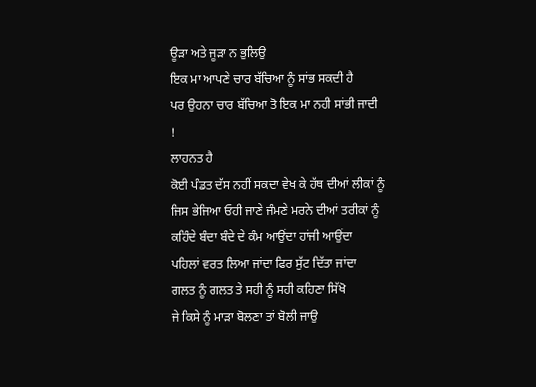ਊੜਾ ਅਤੇ ਜੂੜਾ ਨ ਭੁਲਿਉ
ਇਕ ਮਾ ਆਪਣੇ ਚਾਰ ਬੱਚਿਆ ਨੂੰ ਸਾਂਭ ਸਕਦੀ ਹੈ
ਪਰ ਉਹਨਾ ਚਾਰ ਬੱਚਿਆ ਤੋ ਇਕ ਮਾ ਨਹੀ ਸਾਂਭੀ ਜਾਦੀ
!
ਲਾਹਨਤ ਹੈ
ਕੋਈ ਪੰਡਤ ਦੱਸ ਨਹੀਂ ਸਕਦਾ ਵੇਖ ਕੇ ਹੱਥ ਦੀਆਂ ਲੀਕਾਂ ਨੂੰ
ਜਿਸ ਭੇਜਿਆ ਓਹੀ ਜਾਣੇ ਜੰਮਣੇ ਮਰਨੇ ਦੀਆਂ ਤਰੀਕਾਂ ਨੂੰ
ਕਹਿੰਦੇ ਬੰਦਾ ਬੰਦੇ ਦੇ ਕੰਮ ਆਉਂਦਾ ਹਾਂਜੀ ਆਉਂਦਾ
ਪਹਿਲਾਂ ਵਰਤ ਲਿਆ ਜਾਂਦਾ ਫਿਰ ਸੁੱਟ ਦਿੱਤਾ ਜਾਂਦਾ
ਗਲਤ ਨੂੰ ਗਲਤ ਤੇ ਸਹੀ ਨੂੰ ਸਹੀ ਕਹਿਣਾ ਸਿੱਖੋ
ਜੇ ਕਿਸੇ ਨੂੰ ਮਾੜਾ ਬੋਲਣਾ ਤਾਂ ਬੋਲੀ ਜਾਉ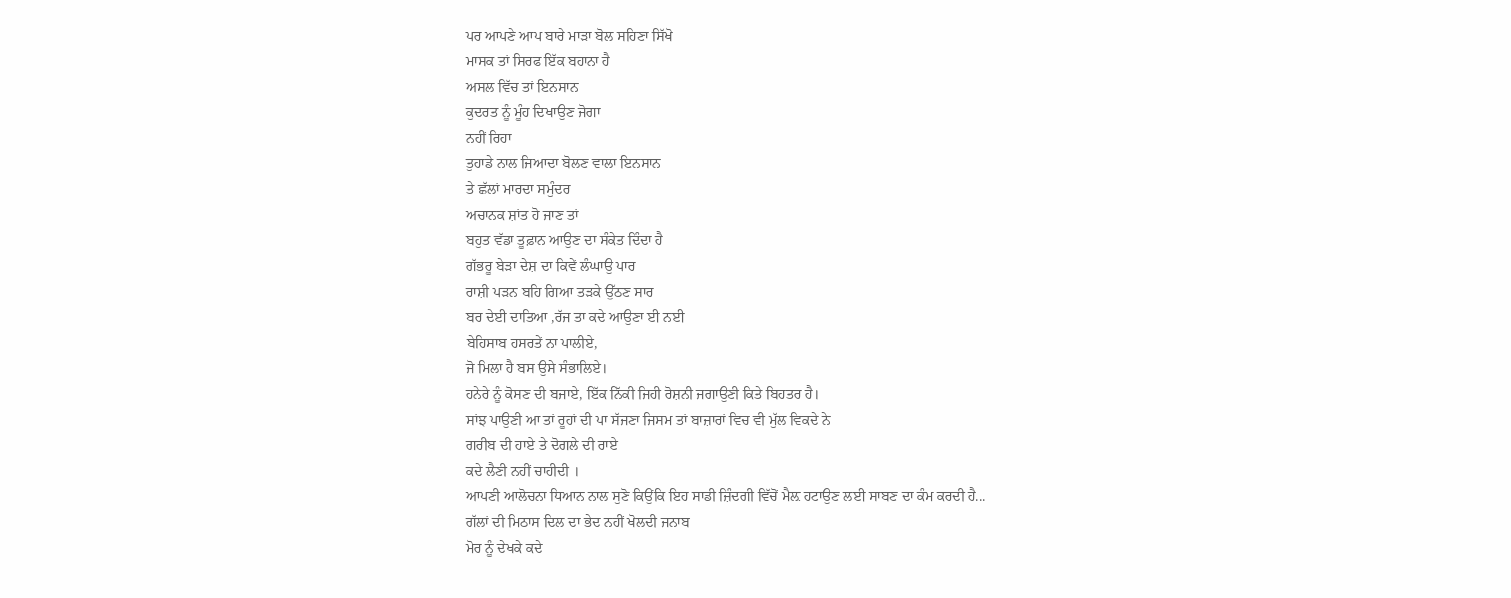ਪਰ ਆਪਣੇ ਆਪ ਬਾਰੇ ਮਾੜਾ ਬੋਲ ਸਹਿਣਾ ਸਿੱਖੋ
ਮਾਸਕ ਤਾਂ ਸਿਰਫ ਇੱਕ ਬਹਾਨਾ ਹੈ
ਅਸਲ ਵਿੱਚ ਤਾਂ ਇਨਸਾਨ
ਕੁਦਰਤ ਨੂੰ ਮੂੰਹ ਦਿਖਾਉਣ ਜੋਗਾ
ਨਹੀਂ ਰਿਹਾ
ਤੁਹਾਡੇ ਨਾਲ ਜਿਆਦਾ ਬੋਲਣ ਵਾਲਾ ਇਨਸਾਨ
ਤੇ ਛੱਲਾਂ ਮਾਰਦਾ ਸਮੁੰਦਰ
ਅਚਾਨਕ ਸ਼ਾਂਤ ਹੋ ਜਾਣ ਤਾਂ
ਬਹੁਤ ਵੱਡਾ ਤੂਫ਼ਾਨ ਆਉਣ ਦਾ ਸੰਕੇਤ ਦਿੰਦਾ ਹੈ
ਗੱਭਰੂ ਬੇੜਾ ਦੇਸ਼ ਦਾ ਕਿਵੇਂ ਲੰਘਾਉ ਪਾਰ
ਰਾਸ਼ੀ ਪੜਨ ਬਹਿ ਗਿਆ ਤੜਕੇ ਉੱਠਣ ਸਾਰ
ਬਰ ਦੇਈ ਦਾਤਿਆ ,ਰੱਜ ਤਾ ਕਦੇ ਆਉਣਾ ਈ ਨਈ
ਬੇਹਿਸਾਬ ਹਸਰਤੇਂ ਨਾ ਪਾਲੀਏ,
ਜੋ ਮਿਲਾ ਹੈ ਬਸ ਉਸੇ ਸੰਭਾਲਿਏ।
ਹਨੇਰੇ ਨੂੰ ਕੋਸਣ ਦੀ ਬਜਾਏ, ਇੱਕ ਨਿੱਕੀ ਜਿਹੀ ਰੋਸ਼ਨੀ ਜਗਾਉਣੀ ਕਿਤੇ ਬਿਹਤਰ ਹੈ।
ਸਾਂਝ ਪਾਉਣੀ ਆ ਤਾਂ ਰੂਹਾਂ ਦੀ ਪਾ ਸੱਜਣਾ ਜਿਸਮ ਤਾਂ ਬਾਜ਼ਾਰਾਂ ਵਿਚ ਵੀ ਮੁੱਲ ਵਿਕਦੇ ਨੇ
ਗਰੀਬ ਦੀ ਹਾਏ ਤੇ ਦੋਗਲੇ ਦੀ ਰਾਏ
ਕਦੇ ਲੈਣੀ ਨਹੀਂ ਚਾਹੀਦੀ ।
ਆਪਣੀ ਆਲੋਚਨਾ ਧਿਆਨ ਨਾਲ ਸੁਣੋ ਕਿਉਂਕਿ ਇਹ ਸਾਡੀ ਜ਼ਿੰਦਗੀ ਵਿੱਚੋਂ ਮੈਲ਼ ਹਟਾਉਣ ਲਈ ਸਾਬਣ ਦਾ ਕੰਮ ਕਰਦੀ ਹੈ...
ਗੱਲਾਂ ਦੀ ਮਿਠਾਸ ਦਿਲ ਦਾ ਭੇਦ ਨਹੀਂ ਖੋਲਦੀ ਜਨਾਬ
ਮੋਰ ਨੂੰ ਦੇਖਕੇ ਕਦੇ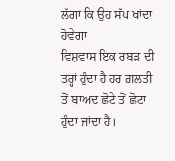ਲੱਗਾ ਕਿ ਉਹ ਸੱਪ ਖਾਂਦਾ ਹੋਵੇਗਾ
ਵਿਸ਼ਵਾਸ ਇਕ ਰਬੜ ਦੀ ਤਰ੍ਹਾਂ ਹੁੰਦਾ ਹੈ ਹਰ ਗ਼ਲਤੀ ਤੋਂ ਬਾਅਦ ਛੋਟੇ ਤੋਂ ਛੋਟਾ ਹੁੰਦਾ ਜਾਂਦਾ ਹੈ।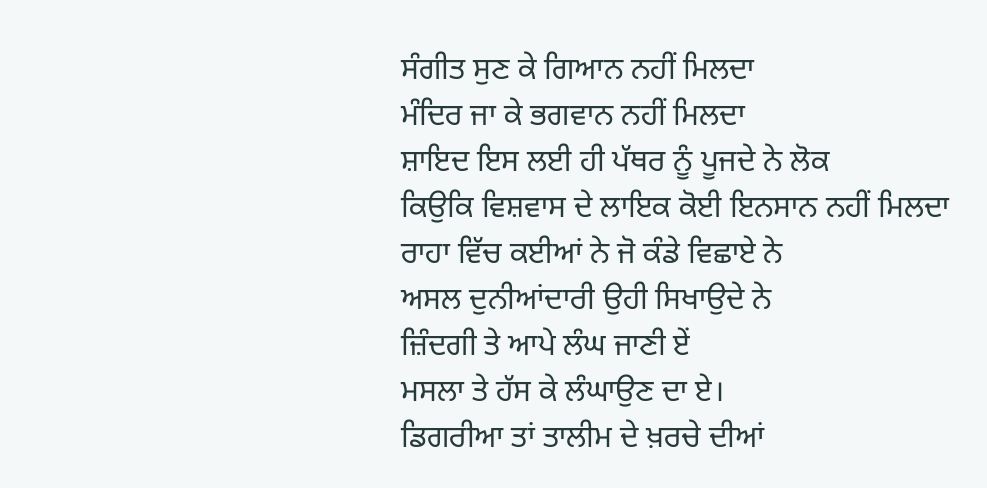ਸੰਗੀਤ ਸੁਣ ਕੇ ਗਿਆਨ ਨਹੀਂ ਮਿਲਦਾ
ਮੰਦਿਰ ਜਾ ਕੇ ਭਗਵਾਨ ਨਹੀਂ ਮਿਲਦਾ
ਸ਼ਾਇਦ ਇਸ ਲਈ ਹੀ ਪੱਥਰ ਨੂੰ ਪੂਜਦੇ ਨੇ ਲੋਕ
ਕਿਉਕਿ ਵਿਸ਼ਵਾਸ ਦੇ ਲਾਇਕ ਕੋਈ ਇਨਸਾਨ ਨਹੀਂ ਮਿਲਦਾ
ਰਾਹਾ ਵਿੱਚ ਕਈਆਂ ਨੇ ਜੋ ਕੰਡੇ ਵਿਛਾਏ ਨੇ
ਅਸਲ ਦੁਨੀਆਂਦਾਰੀ ਉਹੀ ਸਿਖਾਉਦੇ ਨੇ
ਜ਼ਿੰਦਗੀ ਤੇ ਆਪੇ ਲੰਘ ਜਾਣੀ ਏਂ
ਮਸਲਾ ਤੇ ਹੱਸ ਕੇ ਲੰਘਾਉਣ ਦਾ ਏ।
ਡਿਗਰੀਆ ਤਾਂ ਤਾਲੀਮ ਦੇ ਖ਼ਰਚੇ ਦੀਆਂ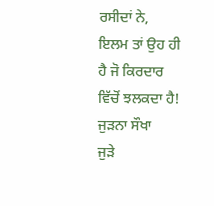ਰਸੀਦਾਂ ਨੇ,
ਇਲਮ ਤਾਂ ਉਹ ਹੀ ਹੈ ਜੋ ਕਿਰਦਾਰ ਵਿੱਚੋਂ ਝਲਕਦਾ ਹੈ!
ਜੁੜਨਾ ਸੌਖਾ
ਜੁੜੇ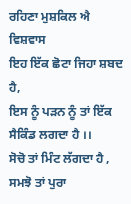ਰਹਿਣਾ ਮੁਸ਼ਕਿਲ ਐ
ਵਿਸ਼ਵਾਸ
ਇਹ ਇੱਕ ਛੋਟਾ ਜਿਹਾ ਸ਼ਬਦ ਹੈ,
ਇਸ ਨੂੰ ਪੜਨ ਨੂੰ ਤਾਂ ਇੱਕ ਸੈਕਿੰਡ ਲਗਦਾ ਹੈ ।।
ਸੋਚੋ ਤਾਂ ਮਿੰਟ ਲੱਗਦਾ ਹੈ , ਸਮਝੋ ਤਾਂ ਪੁਰਾ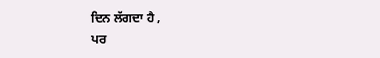ਦਿਨ ਲੱਗਦਾ ਹੈ ,
ਪਰ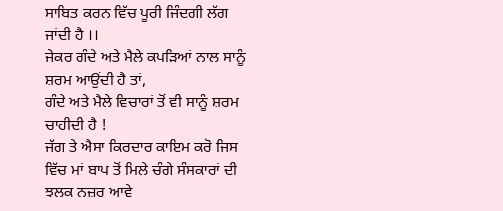ਸਾਬਿਤ ਕਰਨ ਵਿੱਚ ਪੂਰੀ ਜਿੰਦਗੀ ਲੱਗ ਜਾਂਦੀ ਹੈ ।।
ਜੇਕਰ ਗੰਦੇ ਅਤੇ ਮੈਲੇ ਕਪੜਿਆਂ ਨਾਲ ਸਾਨੂੰ ਸ਼ਰਮ ਆਉਂਦੀ ਹੈ ਤਾਂ,
ਗੰਦੇ ਅਤੇ ਮੈਲੇ ਵਿਚਾਰਾਂ ਤੋਂ ਵੀ ਸਾਨੂੰ ਸ਼ਰਮ ਚਾਹੀਦੀ ਹੈ !
ਜੱਗ ਤੇ ਐਸਾ ਕਿਰਦਾਰ ਕਾਇਮ ਕਰੋ ਜਿਸ ਵਿੱਚ ਮਾਂ ਬਾਪ ਤੋਂ ਮਿਲੇ ਚੰਗੇ ਸੰਸਕਾਰਾਂ ਦੀ ਝਲਕ ਨਜ਼ਰ ਆਵੇ